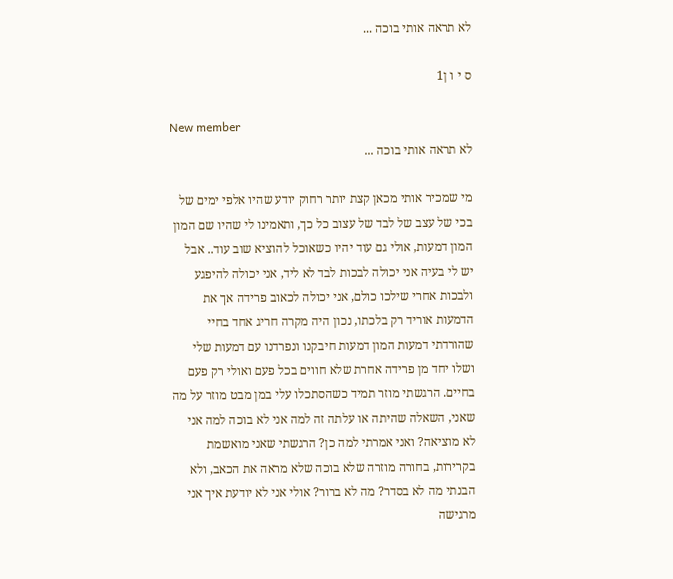לא תראה אותי בוכה ...

ס י ו ן1

New member
לא תראה אותי בוכה ...

מי שמכיר אותי מכאן קצת יותר רחוק יודע שהיו אלפי ימים של בכי של עצב של לבד של עצוב כל כך, ותאמינו לי שהיו שם המון המון דמעות, אולי גם עוד יהיו כשאוכל להוציא שוב עוד.. אבל יש לי בעיה אני יכולה לבכות לבד לא ליד, אני יכולה להיפגע ולבכות אחרי שילכו כולם, אני יכולה לכאוב פרידה אך את הדמעות אוריד רק בלכתו, נכון היה מקרה חריג אחד בחיי שהורדתי דמעות המון דמעות חיבקנו ונפרדנו עם דמעות שלי ושלו יחד מן פרידה אחרת שלא חווים בכל פעם ואולי רק פעם בחיים. הרגשתי מוזר תמיד כשהסתכלו עלי במן מבט מוזר על מה שאני, השאלה שהיתה או עלתה זה למה אני לא בוכה למה אני לא מוציאה? ואני אמרתי למה כן? הרגשתי שאני מואשמת בקרירות, בחורה מוזרה שלא בוכה שלא מראה את הכאב, ולא הבנתי מה לא בסדר? מה לא ברור? אולי אני לא יודעת איך אני מרגישה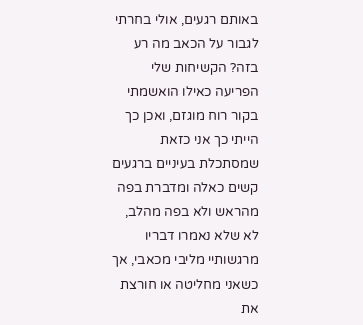באותם רגעים, אולי בחרתי לגבור על הכאב מה רע בזה? הקשיחות שלי הפריעה כאילו הואשמתי בקור רוח מוגזם, ואכן כך הייתי כך אני כזאת שמסתכלת בעיניים ברגעים קשים כאלה ומדברת בפה מהראש ולא בפה מהלב, לא שלא נאמרו דבריו מרגשותיי מליבי מכאבי, אך כשאני מחליטה או חורצת את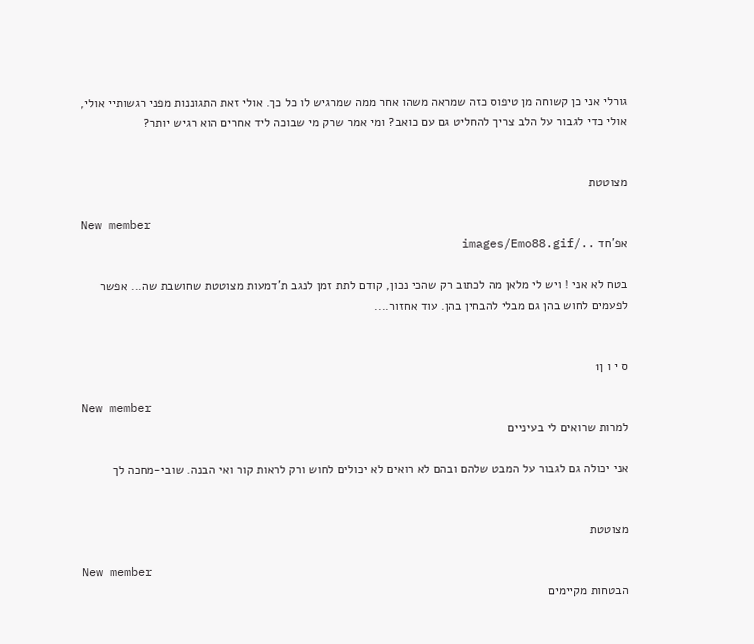גורלי אני כן קשוחה מן טיפוס כזה שמראה משהו אחר ממה שמרגיש לו כל כך. אולי זאת התגוננות מפני רגשותיי אולי, אולי כדי לגבור על הלב צריך להחליט גם עם כואב? ומי אמר שרק מי שבוכה ליד אחרים הוא רגיש יותר?


מצוטטת

New member
אפ'חד ../images/Emo88.gif

בטח לא אני ! ויש לי מלאן מה לכתוב רק שהכי נכון, קודם לתת זמן לנגב ת'דמעות מצוטטת שחושבת שה... אפשר לפעמים לחוש בהן גם מבלי להבחין בהן. עוד אחזור....


ס י ו ן1

New member
למרות שרואים לי בעיניים

אני יכולה גם לגבור על המבט שלהם ובהם לא רואים לא יכולים לחוש ורק לראות קור ואי הבנה. שובי-מחכה לך


מצוטטת

New member
הבטחות מקיימים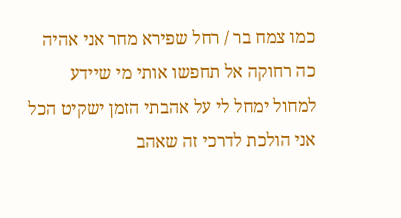כמו צמח בר / רחל שפירא מחר אני אהיה כה רחוקה אל תחפשו אותי מי שיידע למחול ימחל לי על אהבתי הזמן ישקיט הכל אני הולכת לדרכי זה שאהב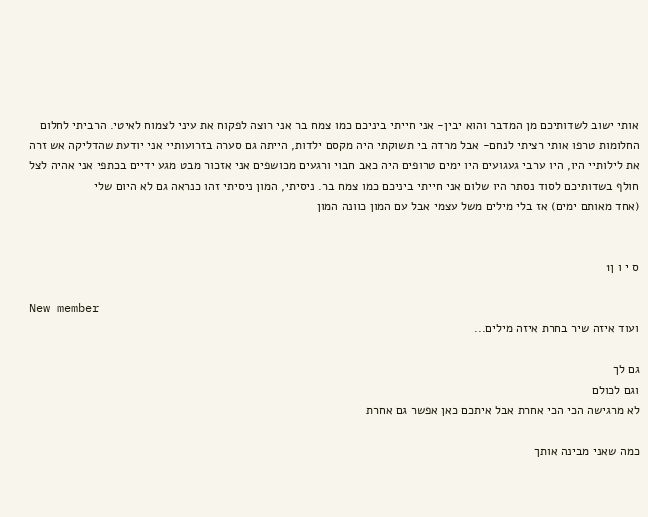אותי ישוב לשדותיכם מן המדבר והוא יבין- אני חייתי ביניכם כמו צמח בר אני רוצה לפקוח את עיני לצמוח לאיטי. הרביתי לחלום החלומות טרפו אותי רציתי לנחם- אבל מרדה בי תשוקתי היה מקסם ילדות, הייתה גם סערה בזרועותיי אני יודעת שהדליקה אש זרה את לילותיי היו, היו ערבי געגועים היו ימים טרופים היה כאב חבוי ורגעים מכושפים אני אזכור מבט מגע ידיים בכתפי אני אהיה לצל חולף בשדותיכם לסוד נסתר היו שלום אני חייתי ביניכם כמו צמח בר. ניסיתי, המון ניסיתי זהו כנראה גם לא היום שלי
(אחד מאותם ימים) אז בלי מילים משל עצמי אבל עם המון כוונה המון


ס י ו ן1

New member
ועוד איזה שיר בחרת איזה מילים...

גם לך
וגם לכולם
לא מרגישה הכי הכי אחרת אבל איתכם כאן אפשר גם אחרת

כמה שאני מבינה אותך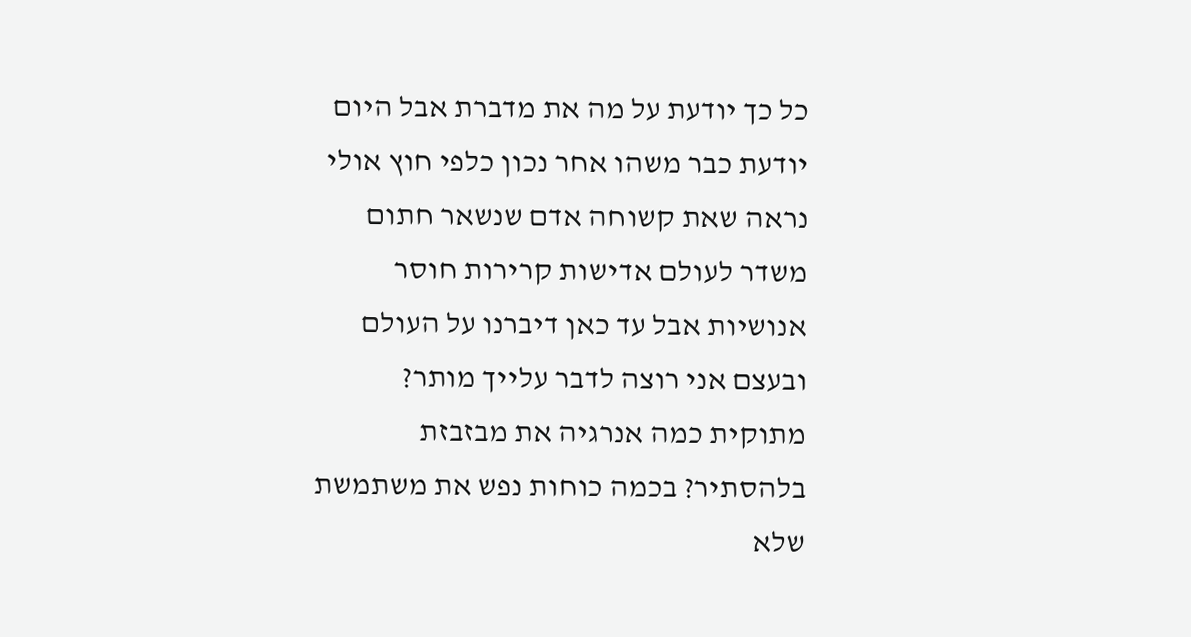כל כך יודעת על מה את מדברת אבל היום יודעת כבר משהו אחר נכון כלפי חוץ אולי נראה שאת קשוחה אדם שנשאר חתום משדר לעולם אדישות קרירות חוסר אנושיות אבל עד כאן דיברנו על העולם ובעצם אני רוצה לדבר עלייך מותר? מתוקית כמה אנרגיה את מבזבזת בלהסתיר? בכמה כוחות נפש את משתמשת שלא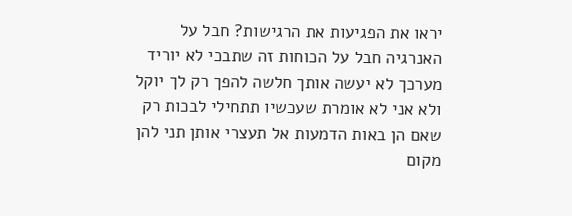יראו את הפגיעות את הרגישות? חבל על האנרגיה חבל על הכוחות זה שתבכי לא יוריד מערכך לא יעשה אותך חלשה להפך רק לך יוקל ולא אני לא אומרת שעכשיו תתחילי לבכות רק שאם הן באות הדמעות אל תעצרי אותן תני להן מקום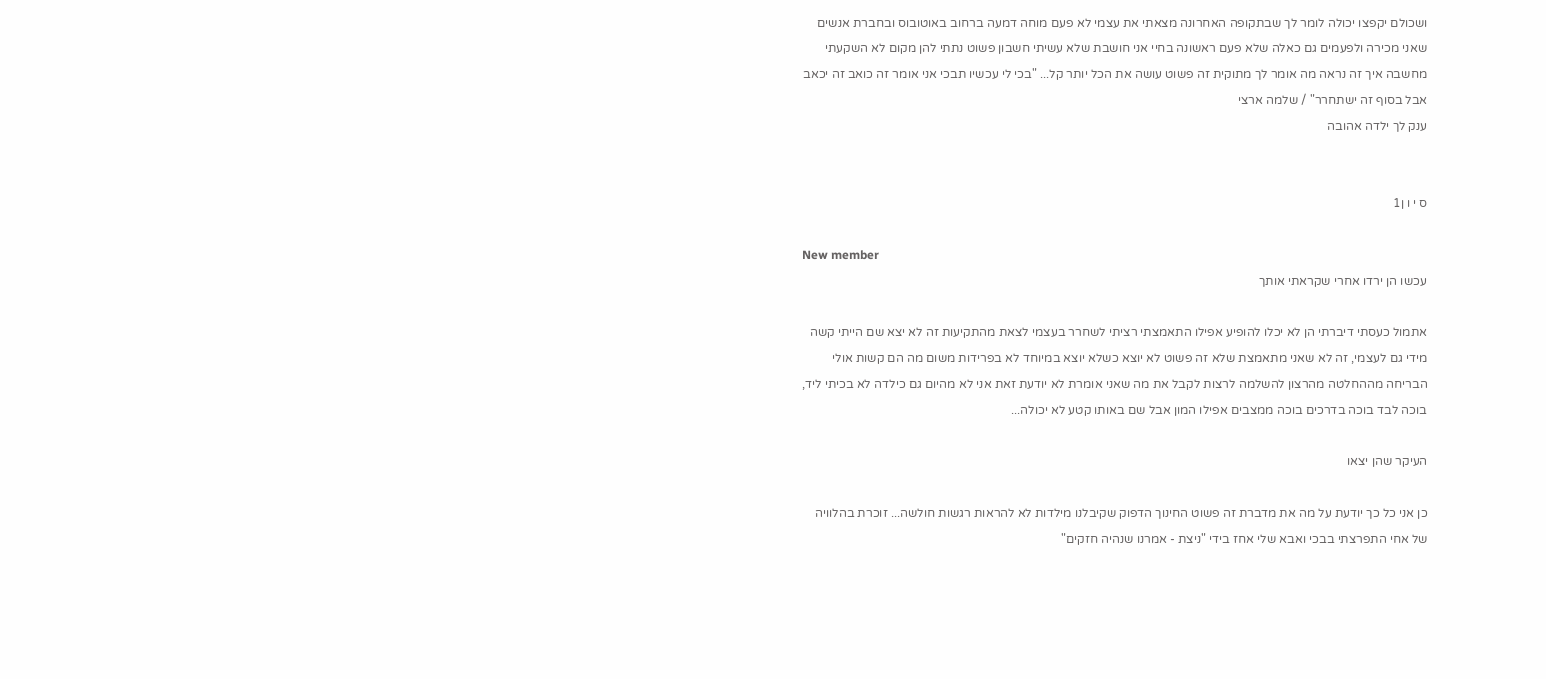ושכולם יקפצו יכולה לומר לך שבתקופה האחרונה מצאתי את עצמי לא פעם מוחה דמעה ברחוב באוטובוס ובחברת אנשים שאני מכירה ולפעמים גם כאלה שלא פעם ראשונה בחיי אני חושבת שלא עשיתי חשבון פשוט נתתי להן מקום לא השקעתי מחשבה איך זה נראה מה אומר לך מתוקית זה פשוט עושה את הכל יותר קל... "בכי לי עכשיו תבכי אני אומר זה כואב זה יכאב אבל בסוף זה ישתחרר" / שלמה ארצי
ענק לך ילדה אהובה


ס י ו ן1

New member
עכשו הן ירדו אחרי שקראתי אותך

אתמול כעסתי דיברתי הן לא יכלו להופיע אפילו התאמצתי רציתי לשחרר בעצמי לצאת מהתקיעות זה לא יצא שם הייתי קשה מידי גם לעצמי, זה לא שאני מתאמצת שלא זה פשוט לא יוצא כשלא יוצא במיוחד לא בפרידות משום מה הם קשות אולי הבריחה מההחלטה מהרצון להשלמה לרצות לקבל את מה שאני אומרת לא יודעת זאת אני לא מהיום גם כילדה לא בכיתי ליד, בוכה לבד בוכה בדרכים בוכה ממצבים אפילו המון אבל שם באותו קטע לא יכולה...

העיקר שהן יצאו

כן אני כל כך יודעת על מה את מדברת זה פשוט החינוך הדפוק שקיבלנו מילדות לא להראות רגשות חולשה... זוכרת בהלוויה של אחי התפרצתי בבכי ואבא שלי אחז בידי "ניצת - אמרנו שנהיה חזקים"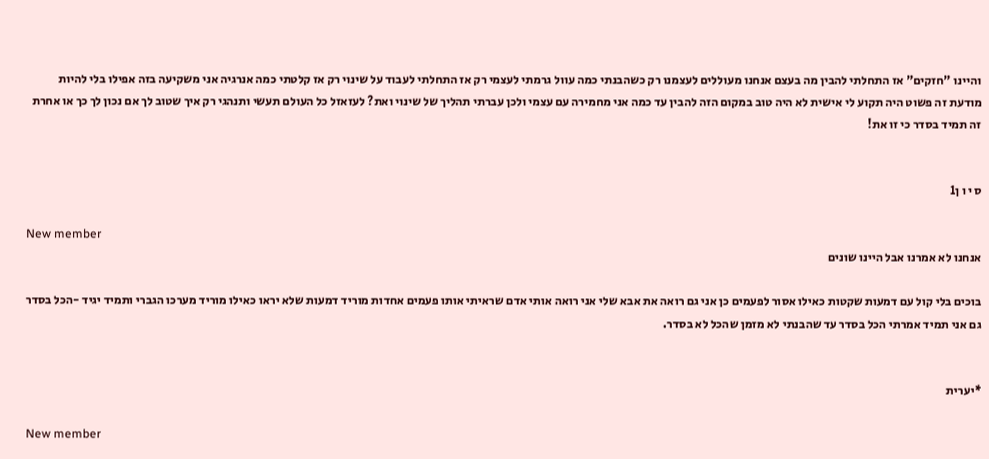והיינו "חזקים" אז התחלתי להבין מה בעצם אנחנו מעוללים לעצמנו רק כשהבנתי כמה עוול גרמתי לעצמי רק אז התחלתי לעבוד על שינוי רק אז קלטתי כמה אנרגיה אני משקיעה בזה אפילו בלי להיות מודעת זה פשוט היה תקוע לי אישית לא היה טוב במקום הזה להבין עד כמה אני מחמירה עם עצמי ולכן עברתי תהליך של שינוי ואת? לעזאזל כל העולם תעשי ותנהגי רק איך שטוב לך אם נכון לך כך או אחרת זה תמיד בסדר כי זו את!


ס י ו ן1

New member
אנחנו לא אמרנו אבל היינו שונים

בוכים בלי קול עם דמעות שקטות כאילו אסור לפעמים כן אני גם רואה את אבא שלי אני רואה אותי אדם שראיתי אותו פעמים אחדות מוריד דמעות שלא יראו כאילו מוריד מערכו הגברי ותמיד יגיד -הכל בסדר גם אני תמיד אמרתי הכל בסדר עד שהבנתי לא מזמן שהכל לא בסדר.


*יערית

New member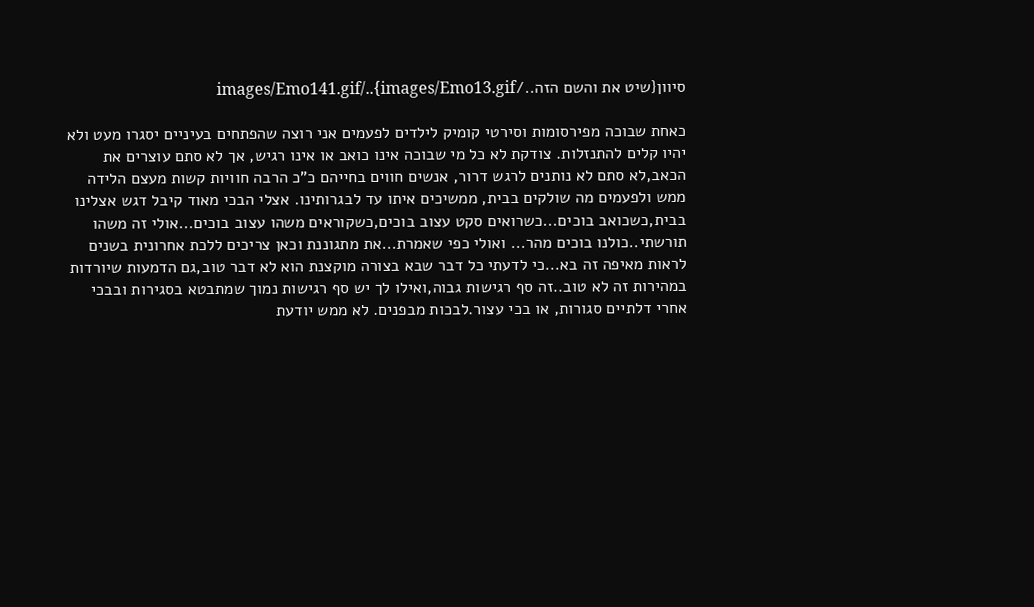סיוון{שיט את והשם הזה../images/Emo13.gif}../images/Emo141.gif

כאחת שבוכה מפירסומות וסירטי קומיק לילדים לפעמים אני רוצה שהפתחים בעיניים יסגרו מעט ולא יהיו קלים להתנזלות. צודקת לא כל מי שבוכה אינו כואב או אינו רגיש, אך לא סתם עוצרים את הכאב,לא סתם לא נותנים לרגש דרור, אנשים חווים בחייהם כ"כ הרבה חוויות קשות מעצם הלידה ממש ולפעמים מה שולקים בבית, ממשיכים איתו עד לבגרותינו. אצלי הבכי מאוד קיבל דגש אצלינו בבית,כשכואב בוכים...כשרואים סקט עצוב בוכים,כשקוראים משהו עצוב בוכים...אולי זה משהו תורשתי..כולנו בוכים מהר... ואולי כפי שאמרת...את מתגוננת וכאן צריכים ללכת אחרונית בשנים לראות מאיפה זה בא...כי לדעתי כל דבר שבא בצורה מוקצנת הוא לא דבר טוב,גם הדמעות שיורדות במהירות זה לא טוב..זה סף רגישות גבוה,ואילו לך יש סף רגישות נמוך שמתבטא בסגירות ובבכי אחרי דלתיים סגורות, או בכי עצור.לבכות מבפנים. לא ממש יודעת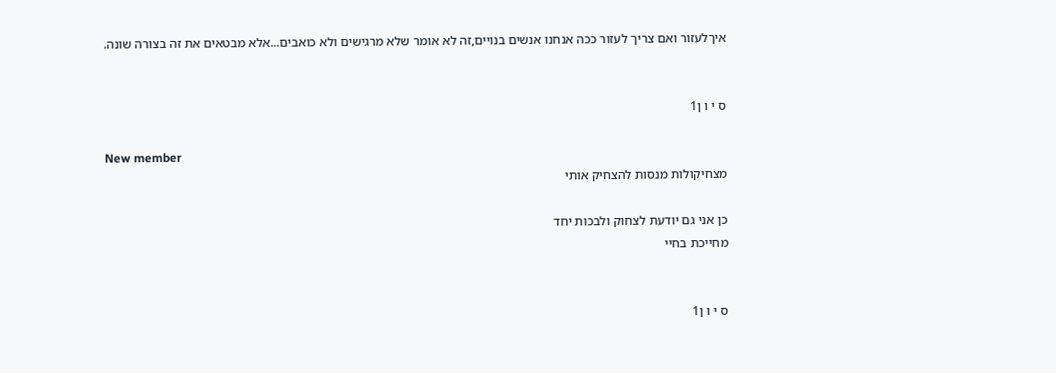איךלעזור ואם צריך לעזור ככה אנחנו אנשים בנויים,זה לא אומר שלא מרגישים ולא כואבים...אלא מבטאים את זה בצורה שונה.


ס י ו ן1

New member
מצחיקולות מנסות להצחיק אותי

כן אני גם יודעת לצחוק ולבכות יחד
מחייכת בחיי


ס י ו ן1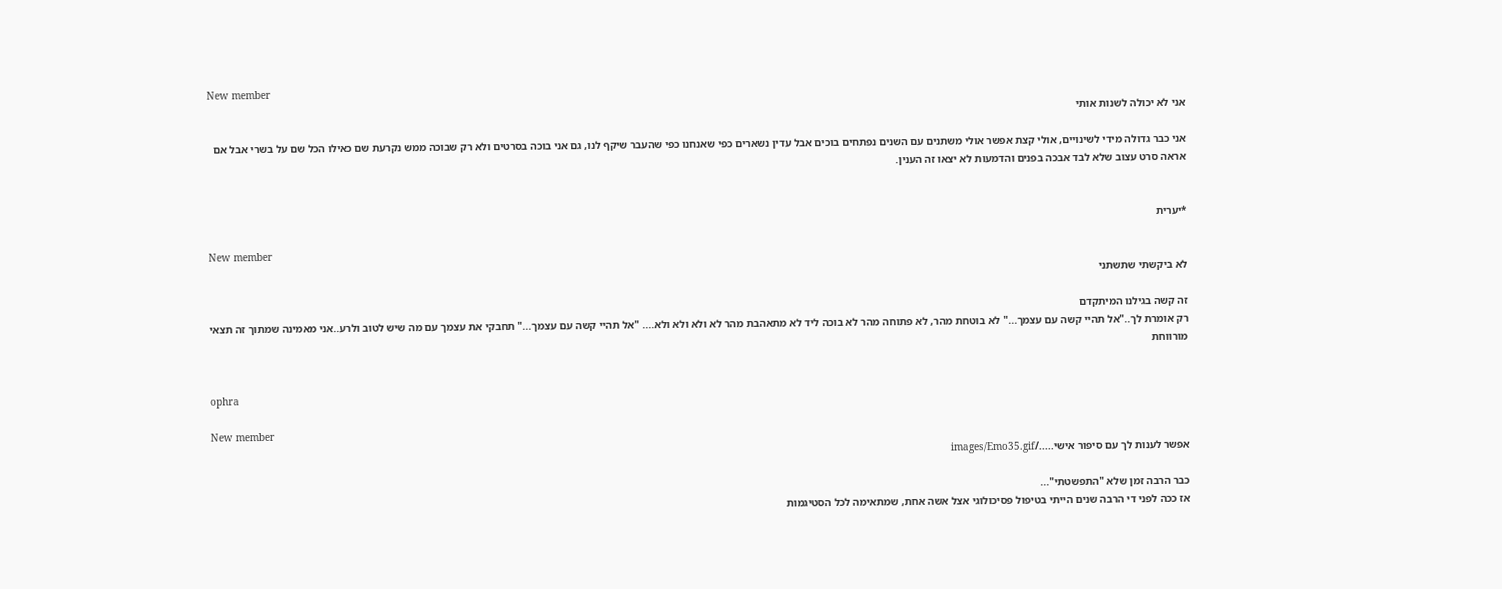New member
אני לא יכולה לשנות אותי

אני כבר גדולה מידי לשינויים, אולי קצת אפשר אולי משתנים עם השנים נפתחים בוכים אבל עדין נשארים כפי שאנחנו כפי שהעבר שיקף לנו, גם אני בוכה בסרטים ולא רק שבוכה ממש נקרעת שם כאילו הכל שם על בשרי אבל אם אראה סרט עצוב שלא לבד אבכה בפנים והדמעות לא יצאו זה הענין.


*יערית

New member
לא ביקשתי שתשתני

זה קשה בגילנו המיתקדם
רק אומרת לך.."אל תהיי קשה עם עצמך..." לא בוטחת מהר, לא פתוחה מהר לא בוכה ליד לא מתאהבת מהר לא ולא ולא ולא.... "אל תהיי קשה עם עצמך..." תחבקי את עצמך עם מה שיש לטוב ולרע..אני מאמינה שמתוך זה תצאי מורווחת


ophra

New member
אפשר לענות לך עם סיפור אישי...../images/Emo35.gif

כבר הרבה זמן שלא "התפשטתי"...
אז ככה לפני די הרבה שנים הייתי בטיפול פסיכולוגי אצל אשה אחת, שמתאימה לכל הסטיגמות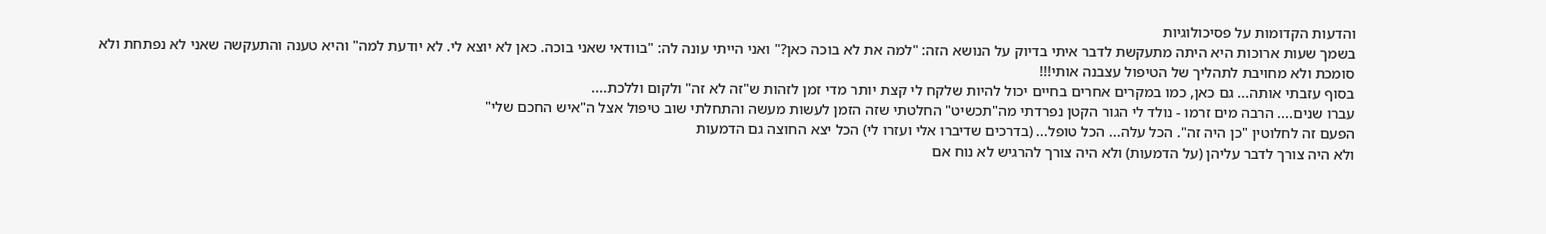והדעות הקדומות על פסיכולוגיות
בשמך שעות ארוכות היא היתה מתעקשת לדבר איתי בדיוק על הנושא הזה: "למה את לא בוכה כאן?" ואני הייתי עונה לה: "בוודאי שאני בוכה. כאן לא יוצא לי. לא יודעת למה" והיא טענה והתעקשה שאני לא נפתחת ולא סומכת ולא מחויבת לתהליך של הטיפול עצבנה אותי!!!
בסוף עזבתי אותה... גם כאן, כמו במקרים אחרים בחיים יכול להיות שלקח לי קצת יותר מדי זמן לזהות ש"זה לא זה" ולקום וללכת....
עברו שנים.... הרבה מים זרמו - נולד לי הגור הקטן נפרדתי מה"תכשיט" החלטתי שזה הזמן לעשות מעשה והתחלתי שוב טיפול אצל ה"איש החכם שלי"
הפעם זה לחלוטין "כן היה זה". הכל עלה... הכל טופל... (בדרכים שדיברו אלי ועזרו לי) הכל יצא החוצה גם הדמעות
ולא היה צורך לדבר עליהן (על הדמעות) ולא היה צורך להרגיש לא נוח אם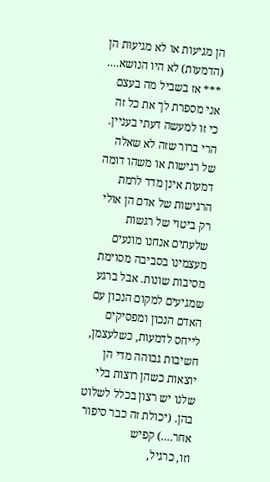הן מגיעות או לא מגיעות הן (הדמעות) לא היו הנושא.... *** אז בשביל מה בעצם אני מספרת לך את כל זה
כי זו למעשה דעתי בעניין. הרי ברור שזה לא שאלה של רגישות או משהו דומה דמעות אינן מדד לרמת הרגישות של אדם הן אולי רק ביטוי של רגשות שלעתים אנחנו מונעים מעצמינו בסביבה מסוימת מסיבות שונות. אבל ברגע שמגיעים למקום הנכון עם האדם הנכון ומפסיקים לייחס לדמעות, כשלעצמן, חשיבות גבוהה מדי הן יוצאות כשהן רוצות בלי שלנו יש רצון בכלל לשלוט בהן. (יכולת זה כבר סיפור אחר....) קפיש
וזו, כרגיל,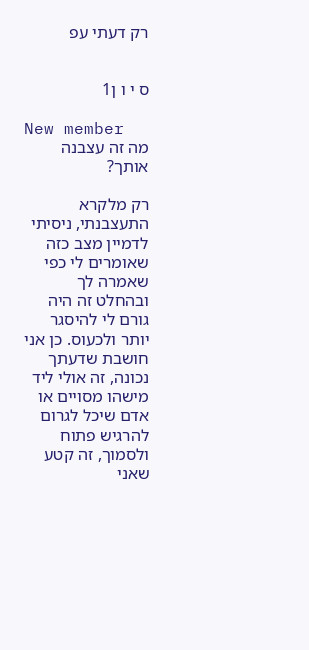רק דעתי עפ


ס י ו ן1

New member
מה זה עצבנה אותך?

רק מלקרא התעצבנתי, ניסיתי לדמיין מצב כזה שאומרים לי כפי שאמרה לך ובהחלט זה היה גורם לי להיסגר יותר ולכעוס. כן אני חושבת שדעתך נכונה, זה אולי ליד מישהו מסויים או אדם שיכל לגרום להרגיש פתוח ולסמוך, זה קטע שאני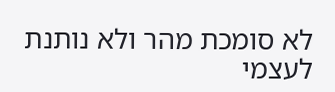לא סומכת מהר ולא נותנת לעצמי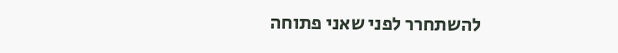להשתחרר לפני שאני פתוחה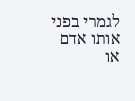לגמרי בפני אותו אדם או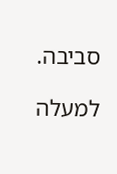סביבה.

למעלה